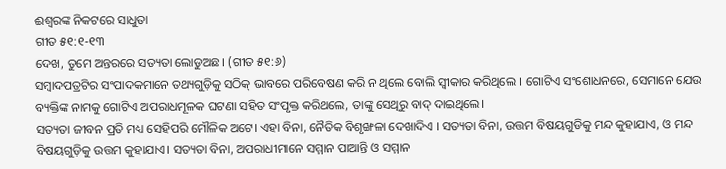ଈଶ୍ବରଙ୍କ ନିକଟରେ ସାଧୁତା
ଗୀତ ୫୧:୧-୧୩
ଦେଖ, ତୁମେ ଅନ୍ତରରେ ସତ୍ୟତା ଲୋଡୁଅଛ। (ଗୀତ ୫୧:୬)
ସମ୍ବାଦପତ୍ରଟିର ସଂପାଦକମାନେ ତଥ୍ୟଗୁଡ଼ିକୁ ସଠିକ୍ ଭାବରେ ପରିବେଷଣ କରି ନ ଥିଲେ ବୋଲି ସ୍ଵୀକାର କରିଥିଲେ । ଗୋଟିଏ ସଂଶୋଧନରେ, ସେମାନେ ଯେଉ ବ୍ୟକ୍ତିଙ୍କ ନାମକୁ ଗୋଟିଏ ଅପରାଧମୂଳକ ଘଟଣା ସହିତ ସଂପୃକ୍ତ କରିଥଲେ, ତାଙ୍କୁ ସେଥିରୁ ବାଦ୍ ଦାଇଥିଲେ।
ସତ୍ୟତା ଜୀବନ ପ୍ରତି ମଧ୍ୟ ସେହିପରି ମୌଳିକ ଅଟେ। ଏହା ବିନା, ନୈତିକ ବିଶୃଙ୍ଖଳା ଦେଖାଦିଏ । ସତ୍ୟତା ବିନା, ଉତ୍ତମ ବିଷୟଗୁଡିକୁ ମନ୍ଦ କୁହାଯାଏ, ଓ ମନ୍ଦ ବିଷୟଗୁଡ଼ିକୁ ଉତ୍ତମ କୁହାଯାଏ। ସତ୍ୟତା ବିନା, ଅପରାଧୀମାନେ ସମ୍ମାନ ପାଆନ୍ତି ଓ ସମ୍ମାନ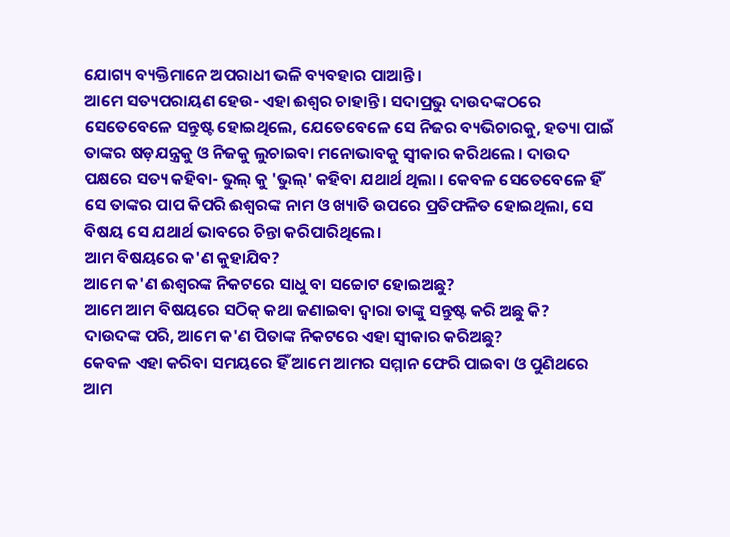ଯୋଗ୍ୟ ବ୍ୟକ୍ତିମାନେ ଅପରାଧୀ ଭଳି ବ୍ୟବହାର ପାଆନ୍ତି।
ଆମେ ସତ୍ୟପରାୟଣ ହେଉ- ଏହା ଈଶ୍ଵର ଚାହାନ୍ତି । ସଦାପ୍ରଭୁ ଦାଉଦଙ୍କଠରେ ସେତେବେଳେ ସନ୍ତୁଷ୍ଟ ହୋଇଥିଲେ, ଯେତେବେଳେ ସେ ନିଜର ବ୍ୟଭିଚାରକୁ, ହତ୍ୟା ପାଇଁ ତାଙ୍କର ଷଡ଼ଯନ୍ତ୍ରକୁ ଓ ନିଜକୁ ଲୁଚାଇବା ମନୋଭାବକୁ ସ୍ଵୀକାର କରିଥଲେ । ଦାଉଦ ପକ୍ଷରେ ସତ୍ୟ କହିବା- ଭୁଲ୍ କୁ 'ଭୁଲ୍' କହିବା ଯଥାର୍ଥ ଥିଲା । କେବଳ ସେତେବେଳେ ହିଁ ସେ ତାଙ୍କର ପାପ କିପରି ଈଶ୍ଵରଙ୍କ ନାମ ଓ ଖ୍ୟାତି ଉପରେ ପ୍ରତିଫଳିତ ହୋଇଥିଲା, ସେ ବିଷୟ ସେ ଯଥାର୍ଥ ଭାବରେ ଚିନ୍ତା କରିପାରିଥିଲେ।
ଆମ ବିଷୟରେ କ'ଣ କୁହାଯିବ?
ଆମେ କ'ଣ ଈଶ୍ଵରଙ୍କ ନିକଟରେ ସାଧୁ ବା ସଚ୍ଚୋଟ ହୋଇଅଛୁ?
ଆମେ ଆମ ବିଷୟରେ ସଠିକ୍ କଥା ଜଣାଇବା ଦ୍ଵାରା ତାଙ୍କୁ ସନ୍ତୁଷ୍ଟ କରି ଅଛୁ କି?
ଦାଉଦଙ୍କ ପରି, ଆମେ କ'ଣ ପିତାଙ୍କ ନିକଟରେ ଏହା ସ୍ବୀକାର କରିଅଛୁ?
କେବଳ ଏହା କରିବା ସମୟରେ ହିଁ ଆମେ ଆମର ସମ୍ମାନ ଫେରି ପାଇବା ଓ ପୁଣିଥରେ ଆମ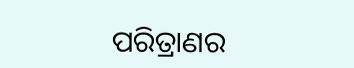ପରିତ୍ରାଣର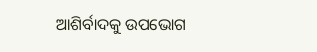ଆଶିର୍ବାଦକୁ ଉପଭୋଗ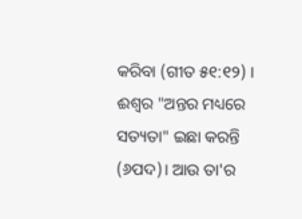କରିବା (ଗୀତ ୫୧:୧୨) । ଈଶ୍ଵର "ଅନ୍ତର ମଧ୍ୟରେ ସତ୍ୟତା" ଇଛା କରନ୍ତି (୬ପଦ)। ଆଉ ତା'ର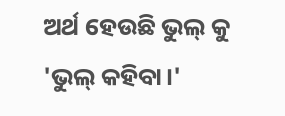ଅର୍ଥ ହେଉଛି ଭୁଲ୍ କୁ 'ଭୁଲ୍ କହିବା।'